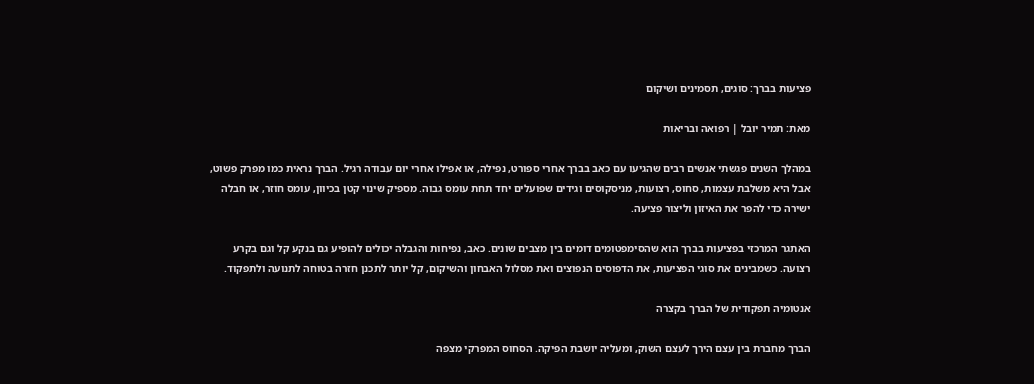פציעות בברך: סוגים, תסמינים ושיקום

מאת: תמיר יובל | רפואה ובריאות

במהלך השנים פגשתי אנשים רבים שהגיעו עם כאב בברך אחרי ספורט, נפילה, או אפילו אחרי יום עבודה רגיל. הברך נראית כמו מפרק פשוט, אבל היא משלבת עצמות, סחוס, רצועות, מניסקוסים וגידים שפועלים יחד תחת עומס גבוה. מספיק שינוי קטן בכיוון, עומס חוזר, או חבלה ישירה כדי להפר את האיזון וליצור פציעה.

האתגר המרכזי בפציעות בברך הוא שהסימפטומים דומים בין מצבים שונים. כאב, נפיחות והגבלה יכולים להופיע גם בנקע קל וגם בקרע רצועה. כשמבינים את סוגי הפציעות, את הדפוסים הנפוצים ואת מסלול האבחון והשיקום, קל יותר לתכנן חזרה בטוחה לתנועה ולתפקוד.

אנטומיה תפקודית של הברך בקצרה

הברך מחברת בין עצם הירך לעצם השוק, ומעליה יושבת הפיקה. הסחוס המפרקי מצפה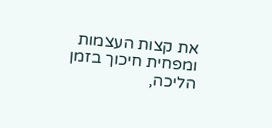את קצות העצמות ומפחית חיכוך בזמן הליכה,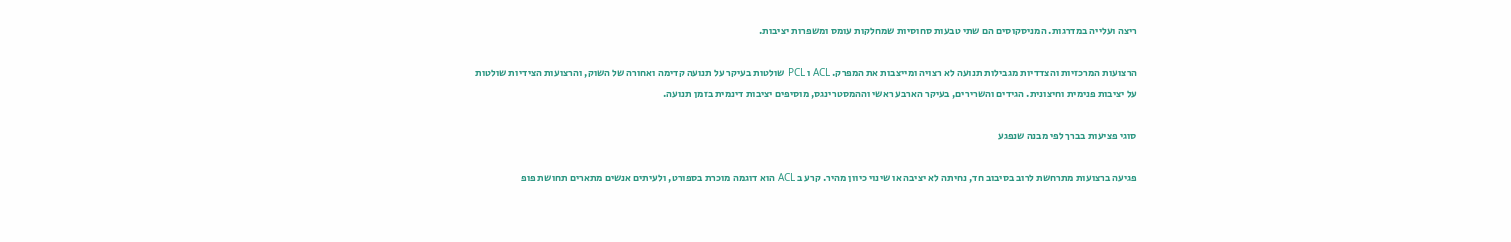ריצה ועלייה במדרגות. המניסקוסים הם שתי טבעות סחוסיות שמחלקות עומס ומשפרות יציבות.

הרצועות המרכזיות והצדדיות מגבילות תנועה לא רצויה ומייצבות את המפרק. ACL ו PCL שולטות בעיקר על תנועה קדימה ואחורה של השוק, והרצועות הצידיות שולטות על יציבות פנימית וחיצונית. הגידים והשרירים, בעיקר הארבע ראשי וההמסטרינגס, מוסיפים יציבות דינמית בזמן תנועה.

סוגי פציעות בברך לפי מבנה שנפגע

פגיעה ברצועות מתרחשת לרוב בסיבוב חד, נחיתה לא יציבה או שינוי כיוון מהיר. קרע ב ACL הוא דוגמה מוכרת בספורט, ולעיתים אנשים מתארים תחושת פופ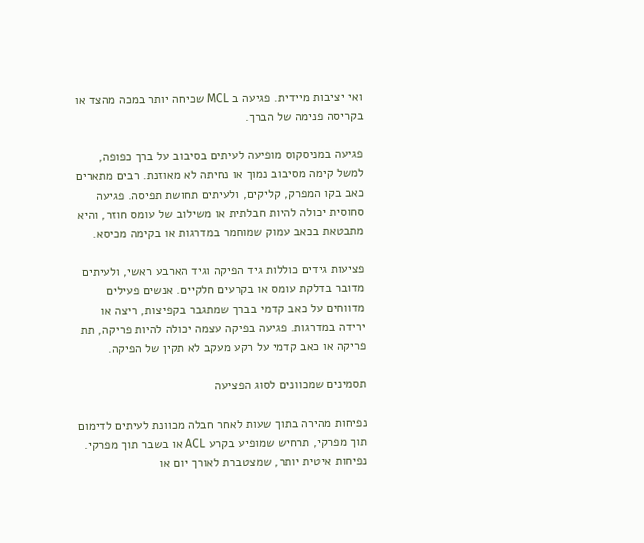ואי יציבות מיידית. פגיעה ב MCL שכיחה יותר במכה מהצד או בקריסה פנימה של הברך.

פגיעה במניסקוס מופיעה לעיתים בסיבוב על ברך כפופה, למשל קימה מסיבוב נמוך או נחיתה לא מאוזנת. רבים מתארים כאב בקו המפרק, קליקים, ולעיתים תחושת תפיסה. פגיעה סחוסית יכולה להיות חבלתית או משילוב של עומס חוזר, והיא מתבטאת בכאב עמוק שמוחמר במדרגות או בקימה מכיסא.

פציעות גידים כוללות גיד הפיקה וגיד הארבע ראשי, ולעיתים מדובר בדלקת עומס או בקרעים חלקיים. אנשים פעילים מדווחים על כאב קדמי בברך שמתגבר בקפיצות, ריצה או ירידה במדרגות. פגיעה בפיקה עצמה יכולה להיות פריקה, תת פריקה או כאב קדמי על רקע מעקב לא תקין של הפיקה.

תסמינים שמכוונים לסוג הפציעה

נפיחות מהירה בתוך שעות לאחר חבלה מכוונת לעיתים לדימום תוך מפרקי, תרחיש שמופיע בקרע ACL או בשבר תוך מפרקי. נפיחות איטית יותר, שמצטברת לאורך יום או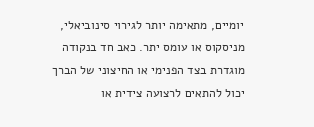יומיים, מתאימה יותר לגירוי סינוביאלי, מניסקוס או עומס יתר. כאב חד בנקודה מוגדרת בצד הפנימי או החיצוני של הברך יכול להתאים לרצועה צידית או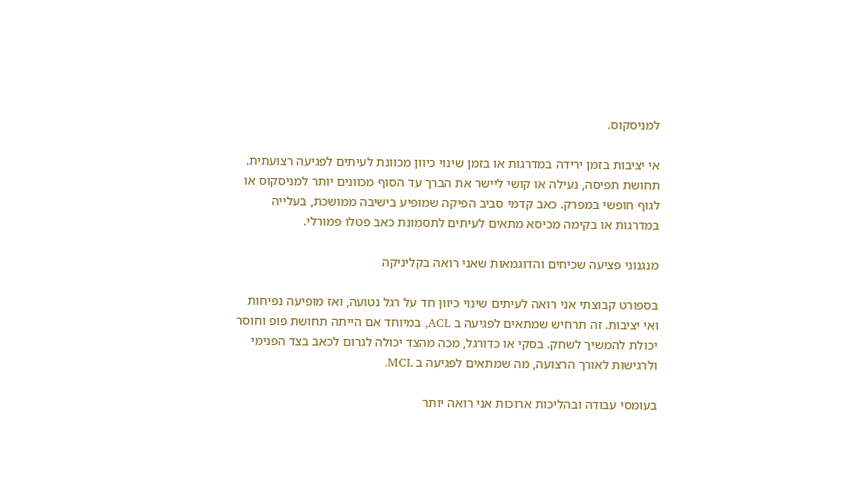למניסקוס.

אי יציבות בזמן ירידה במדרגות או בזמן שינוי כיוון מכוונת לעיתים לפגיעה רצועתית. תחושת תפיסה, נעילה או קושי ליישר את הברך עד הסוף מכוונים יותר למניסקוס או לגוף חופשי במפרק. כאב קדמי סביב הפיקה שמופיע בישיבה ממושכת, בעלייה במדרגות או בקימה מכיסא מתאים לעיתים לתסמונת כאב פטלו פמורלי.

מנגנוני פציעה שכיחים והדוגמאות שאני רואה בקליניקה

בספורט קבוצתי אני רואה לעיתים שינוי כיוון חד על רגל נטועה, ואז מופיעה נפיחות ואי יציבות. זה תרחיש שמתאים לפגיעה ב ACL, במיוחד אם הייתה תחושת פופ וחוסר יכולת להמשיך לשחק. בסקי או כדורגל, מכה מהצד יכולה לגרום לכאב בצד הפנימי ולרגישות לאורך הרצועה, מה שמתאים לפגיעה ב MCL.

בעומסי עבודה ובהליכות ארוכות אני רואה יותר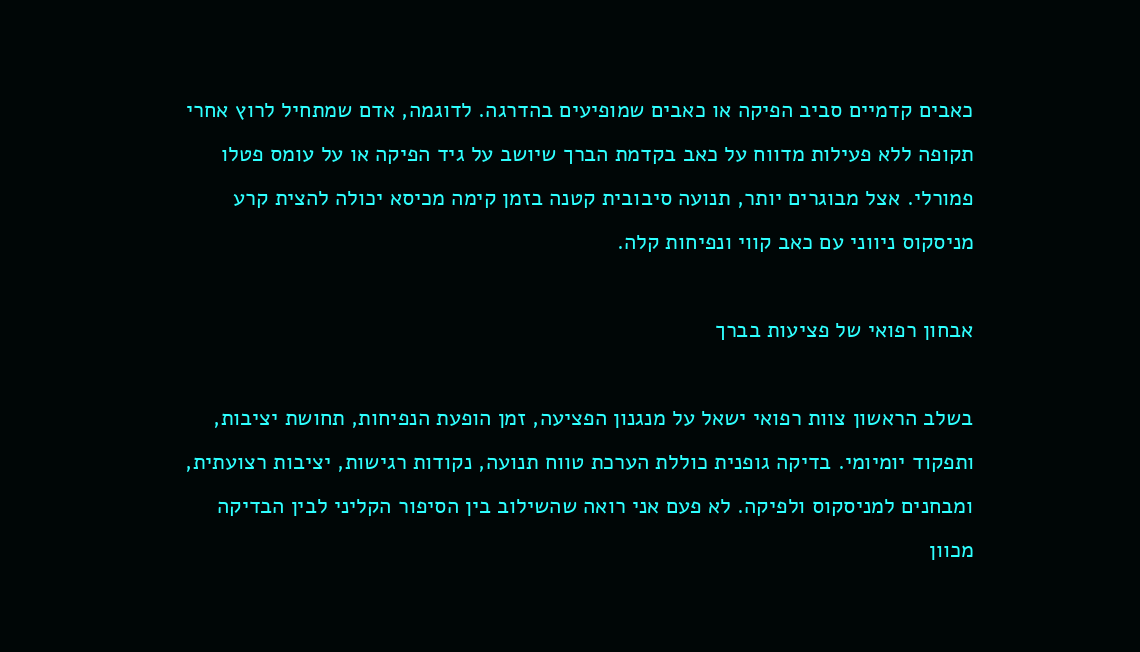כאבים קדמיים סביב הפיקה או כאבים שמופיעים בהדרגה. לדוגמה, אדם שמתחיל לרוץ אחרי תקופה ללא פעילות מדווח על כאב בקדמת הברך שיושב על גיד הפיקה או על עומס פטלו פמורלי. אצל מבוגרים יותר, תנועה סיבובית קטנה בזמן קימה מכיסא יכולה להצית קרע מניסקוס ניווני עם כאב קווי ונפיחות קלה.

אבחון רפואי של פציעות בברך

בשלב הראשון צוות רפואי ישאל על מנגנון הפציעה, זמן הופעת הנפיחות, תחושת יציבות, ותפקוד יומיומי. בדיקה גופנית כוללת הערכת טווח תנועה, נקודות רגישות, יציבות רצועתית, ומבחנים למניסקוס ולפיקה. לא פעם אני רואה שהשילוב בין הסיפור הקליני לבין הבדיקה מכוון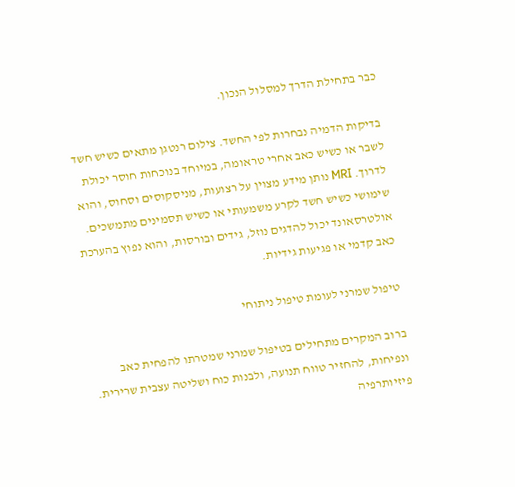כבר בתחילת הדרך למסלול הנכון.

בדיקות הדמיה נבחרות לפי החשד. צילום רנטגן מתאים כשיש חשד לשבר או כשיש כאב אחרי טראומה, במיוחד בנוכחות חוסר יכולת לדרוך. MRI נותן מידע מצוין על רצועות, מניסקוסים וסחוס, והוא שימושי כשיש חשד לקרע משמעותי או כשיש תסמינים מתמשכים. אולטרסאונד יכול להדגים נוזל, גידים ובורסות, והוא נפוץ בהערכת כאב קדמי או פגיעות גידיות.

טיפול שמרני לעומת טיפול ניתוחי

ברוב המקרים מתחילים בטיפול שמרני שמטרתו להפחית כאב ונפיחות, להחזיר טווח תנועה, ולבנות כוח ושליטה עצבית שרירית. פיזיותרפיה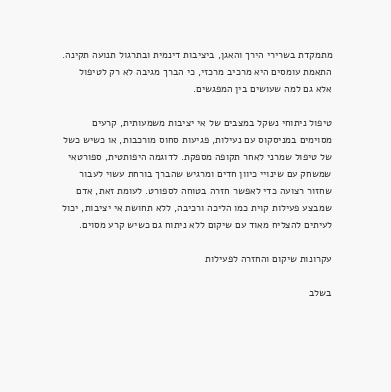מתמקדת בשרירי הירך והאגן, ביציבות דינמית ובתרגול תנועה תקינה. התאמת עומסים היא מרכיב מרכזי, כי הברך מגיבה לא רק לטיפול אלא גם למה שעושים בין המפגשים.

טיפול ניתוחי נשקל במצבים של אי יציבות משמעותית, קרעים מסוימים במניסקוס עם נעילות, פגיעות סחוס מורכבות, או כשיש כשל של טיפול שמרני לאחר תקופה מספקת. לדוגמה היפותטית, ספורטאי שמשחק עם שינויי כיוון חדים ומרגיש שהברך בורחת עשוי לעבור שחזור רצועה כדי לאפשר חזרה בטוחה לספורט. לעומת זאת, אדם שמבצע פעילות קוית כמו הליכה ורכיבה, ללא תחושת אי יציבות, יכול לעיתים להצליח מאוד עם שיקום ללא ניתוח גם כשיש קרע מסוים.

עקרונות שיקום והחזרה לפעילות

בשלב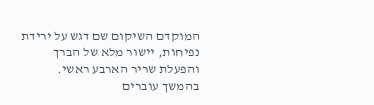המוקדם השיקום שם דגש על ירידת נפיחות, יישור מלא של הברך והפעלת שריר הארבע ראשי. בהמשך עוברים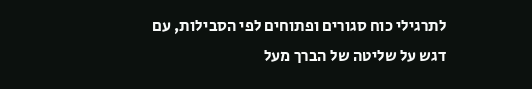לתרגילי כוח סגורים ופתוחים לפי הסבילות, עם דגש על שליטה של הברך מעל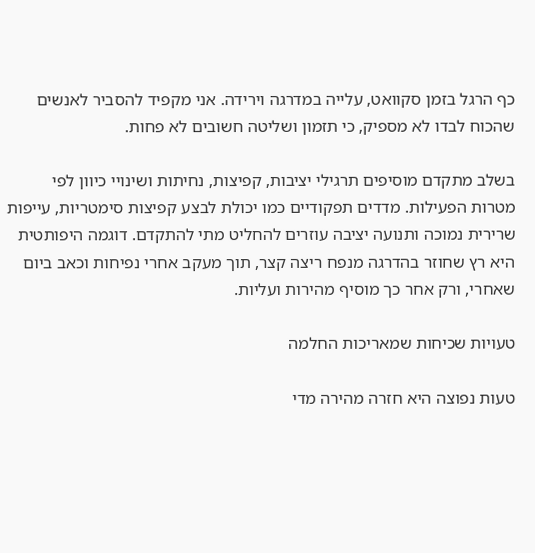כף הרגל בזמן סקוואט, עלייה במדרגה וירידה. אני מקפיד להסביר לאנשים שהכוח לבדו לא מספיק, כי תזמון ושליטה חשובים לא פחות.

בשלב מתקדם מוסיפים תרגילי יציבות, קפיצות, נחיתות ושינויי כיוון לפי מטרות הפעילות. מדדים תפקודיים כמו יכולת לבצע קפיצות סימטריות, עייפות שרירית נמוכה ותנועה יציבה עוזרים להחליט מתי להתקדם. דוגמה היפותטית היא רץ שחוזר בהדרגה מנפח ריצה קצר, תוך מעקב אחרי נפיחות וכאב ביום שאחרי, ורק אחר כך מוסיף מהירות ועליות.

טעויות שכיחות שמאריכות החלמה

טעות נפוצה היא חזרה מהירה מדי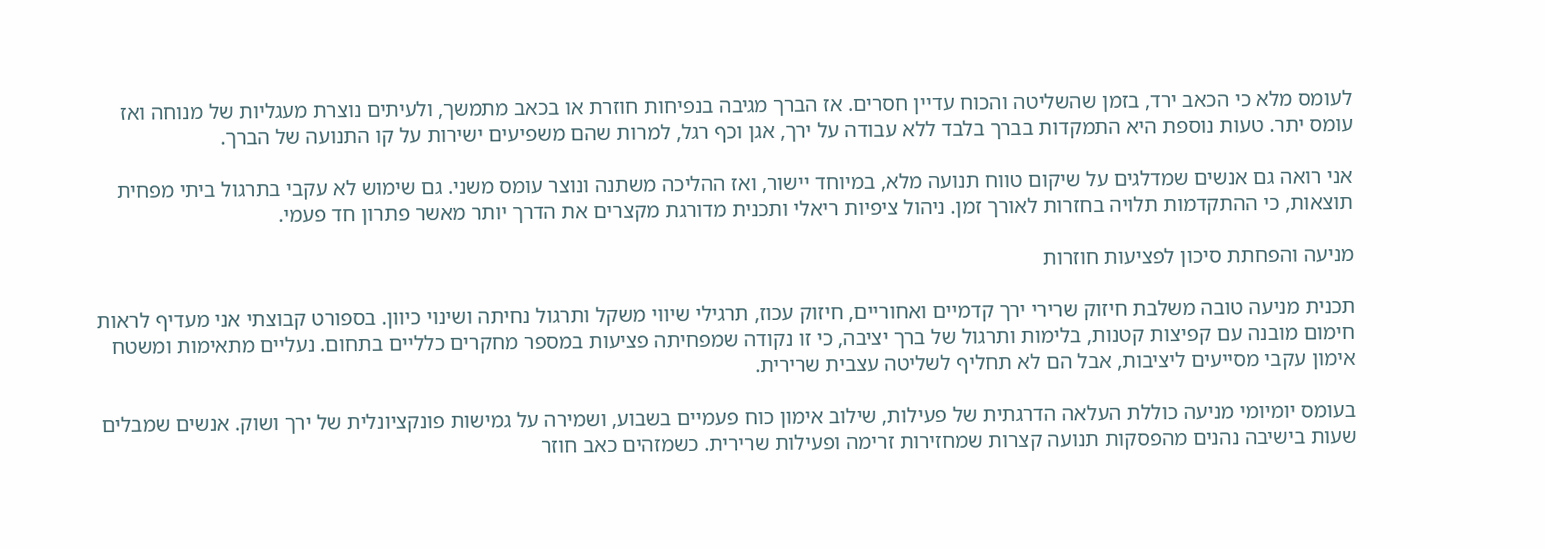לעומס מלא כי הכאב ירד, בזמן שהשליטה והכוח עדיין חסרים. אז הברך מגיבה בנפיחות חוזרת או בכאב מתמשך, ולעיתים נוצרת מעגליות של מנוחה ואז עומס יתר. טעות נוספת היא התמקדות בברך בלבד ללא עבודה על ירך, אגן וכף רגל, למרות שהם משפיעים ישירות על קו התנועה של הברך.

אני רואה גם אנשים שמדלגים על שיקום טווח תנועה מלא, במיוחד יישור, ואז ההליכה משתנה ונוצר עומס משני. גם שימוש לא עקבי בתרגול ביתי מפחית תוצאות, כי ההתקדמות תלויה בחזרות לאורך זמן. ניהול ציפיות ריאלי ותכנית מדורגת מקצרים את הדרך יותר מאשר פתרון חד פעמי.

מניעה והפחתת סיכון לפציעות חוזרות

תכנית מניעה טובה משלבת חיזוק שרירי ירך קדמיים ואחוריים, חיזוק עכוז, תרגילי שיווי משקל ותרגול נחיתה ושינוי כיוון. בספורט קבוצתי אני מעדיף לראות חימום מובנה עם קפיצות קטנות, בלימות ותרגול של ברך יציבה, כי זו נקודה שמפחיתה פציעות במספר מחקרים כלליים בתחום. נעליים מתאימות ומשטח אימון עקבי מסייעים ליציבות, אבל הם לא תחליף לשליטה עצבית שרירית.

בעומס יומיומי מניעה כוללת העלאה הדרגתית של פעילות, שילוב אימון כוח פעמיים בשבוע, ושמירה על גמישות פונקציונלית של ירך ושוק. אנשים שמבלים שעות בישיבה נהנים מהפסקות תנועה קצרות שמחזירות זרימה ופעילות שרירית. כשמזהים כאב חוזר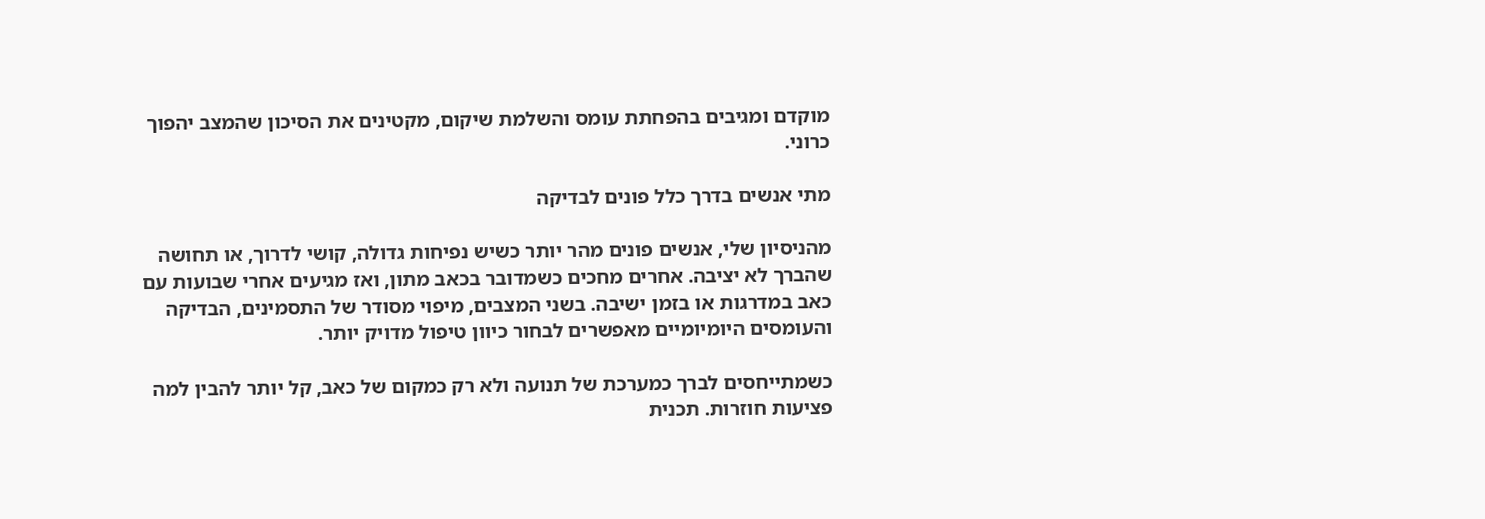מוקדם ומגיבים בהפחתת עומס והשלמת שיקום, מקטינים את הסיכון שהמצב יהפוך כרוני.

מתי אנשים בדרך כלל פונים לבדיקה

מהניסיון שלי, אנשים פונים מהר יותר כשיש נפיחות גדולה, קושי לדרוך, או תחושה שהברך לא יציבה. אחרים מחכים כשמדובר בכאב מתון, ואז מגיעים אחרי שבועות עם כאב במדרגות או בזמן ישיבה. בשני המצבים, מיפוי מסודר של התסמינים, הבדיקה והעומסים היומיומיים מאפשרים לבחור כיוון טיפול מדויק יותר.

כשמתייחסים לברך כמערכת של תנועה ולא רק כמקום של כאב, קל יותר להבין למה פציעות חוזרות. תכנית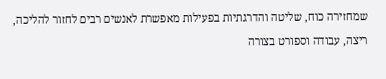שמחזירה כוח, שליטה והדרגתיות בפעילות מאפשרת לאנשים רבים לחזור להליכה, ריצה, עבודה וספורט בצורה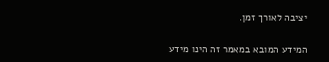יציבה לאורך זמן.

המידע המובא במאמר זה הינו מידע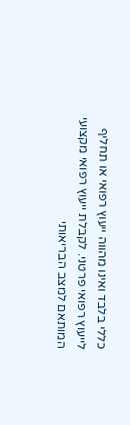כללי בלבד ואינו מהווה ייעוץ רפואי או תחליף לייעוץ רפואי פרטני. לקבלת ייעוץ רפואי מקצועי המותאם למצב הבריאותי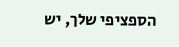הספציפי שלך, יש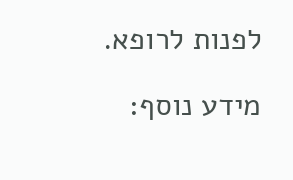לפנות לרופא.

מידע נוסף: